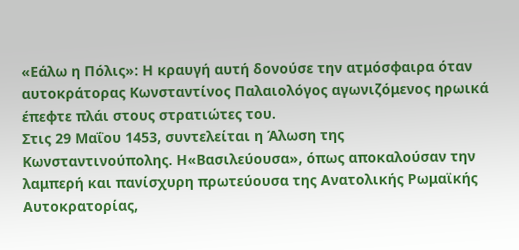«Εάλω η Πόλις»: Η κραυγή αυτή δονούσε την ατμόσφαιρα όταν αυτοκράτορας Κωνσταντίνος Παλαιολόγος αγωνιζόμενος ηρωικά έπεφτε πλάι στους στρατιώτες του.
Στις 29 Μαΐου 1453, συντελείται η Άλωση της Κωνσταντινούπολης. Η«Βασιλεύουσα», όπως αποκαλούσαν την λαμπερή και πανίσχυρη πρωτεύουσα της Ανατολικής Ρωμαϊκής Αυτοκρατορίας,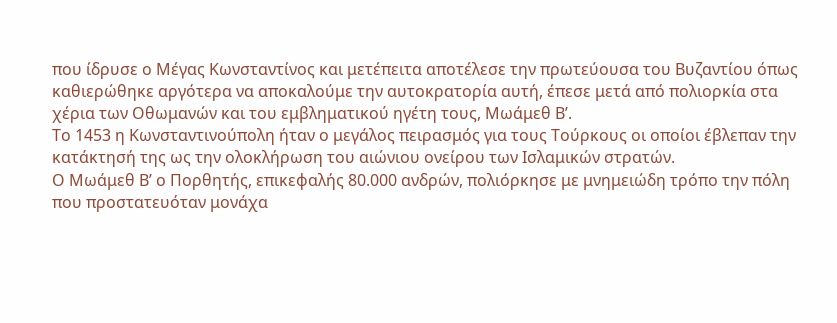που ίδρυσε ο Μέγας Κωνσταντίνος και μετέπειτα αποτέλεσε την πρωτεύουσα του Βυζαντίου όπως καθιερώθηκε αργότερα να αποκαλούμε την αυτοκρατορία αυτή, έπεσε μετά από πολιορκία στα χέρια των Οθωμανών και του εμβληματικού ηγέτη τους, Μωάμεθ Β’.
Το 1453 η Κωνσταντινούπολη ήταν ο μεγάλος πειρασμός για τους Τούρκους οι οποίοι έβλεπαν την κατάκτησή της ως την ολοκλήρωση του αιώνιου ονείρου των Ισλαμικών στρατών.
Ο Μωάμεθ Β’ ο Πορθητής, επικεφαλής 80.000 ανδρών, πολιόρκησε με μνημειώδη τρόπο την πόλη που προστατευόταν μονάχα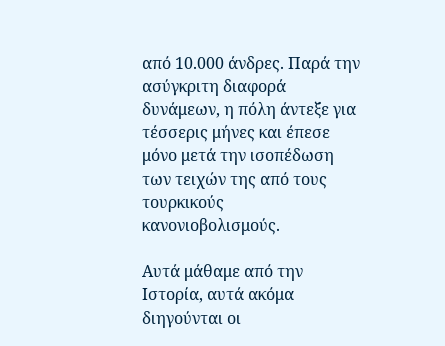από 10.000 άνδρες. Παρά την ασύγκριτη διαφορά δυνάμεων, η πόλη άντεξε για τέσσερις μήνες και έπεσε μόνο μετά την ισοπέδωση των τειχών της από τους τουρκικούς κανονιοβολισμούς.

Αυτά μάθαμε από την Ιστορία, αυτά ακόμα διηγούνται οι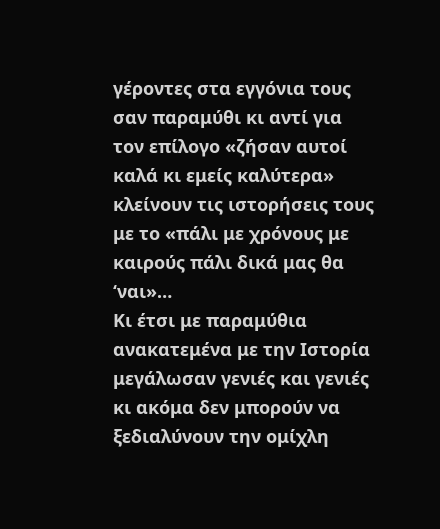γέροντες στα εγγόνια τους σαν παραμύθι κι αντί για τον επίλογο «ζήσαν αυτοί καλά κι εμείς καλύτερα» κλείνουν τις ιστορήσεις τους με το «πάλι με χρόνους με καιρούς πάλι δικά μας θα ‘ναι»…
Κι έτσι με παραμύθια ανακατεμένα με την Ιστορία μεγάλωσαν γενιές και γενιές κι ακόμα δεν μπορούν να ξεδιαλύνουν την ομίχλη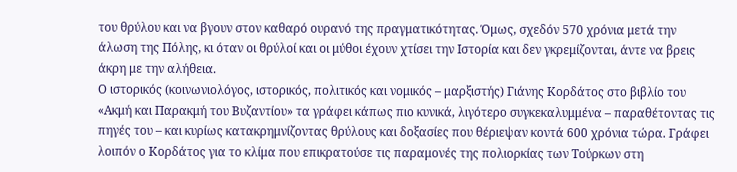του θρύλου και να βγουν στον καθαρό ουρανό της πραγματικότητας. Όμως, σχεδόν 570 χρόνια μετά την άλωση της Πόλης, κι όταν οι θρύλοί και οι μύθοι έχουν χτίσει την Ιστορία και δεν γκρεμίζονται, άντε να βρεις άκρη με την αλήθεια.
Ο ιστορικός (κοινωνιολόγος, ιστορικός, πολιτικός και νομικός – μαρξιστής) Γιάνης Κορδάτος στο βιβλίο του «Ακμή και Παρακμή του Βυζαντίου» τα γράφει κάπως πιο κυνικά, λιγότερο συγκεκαλυμμένα – παραθέτοντας τις πηγές του – και κυρίως κατακρημνίζοντας θρύλους και δοξασίες που θέριεψαν κοντά 600 χρόνια τώρα. Γράφει λοιπόν ο Κορδάτος για το κλίμα που επικρατούσε τις παραμονές της πολιορκίας των Τούρκων στη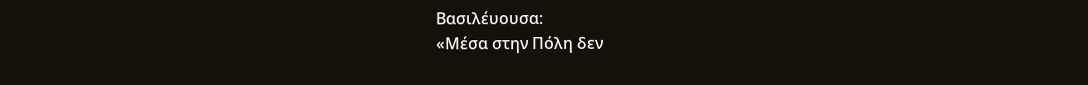Βασιλέυουσα:
«Μέσα στην Πόλη δεν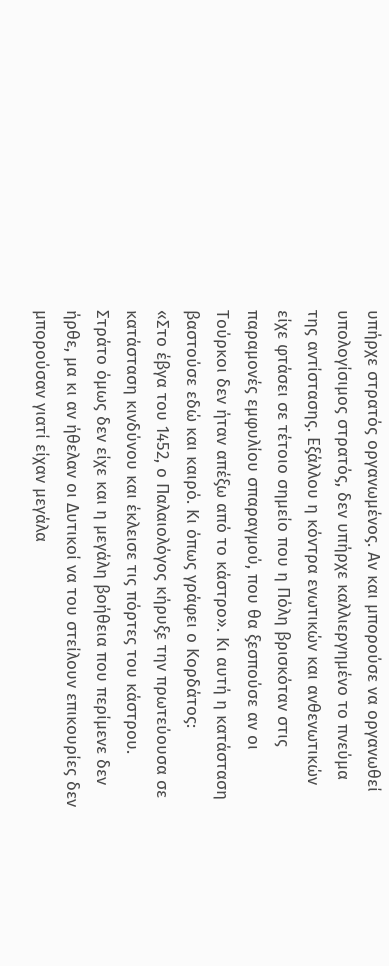υπήρχε στρατός οργανωμένος. Αν και μπορούσε να οργανωθεί υπολογίσιμος στρατός, δεν υπήρχε καλλιεργημένο το πνεύμα της αντίστασης. Εξάλλου η κόντρα ενωτικών και ανθενωτικών είχε φτάσει σε τέτοιο σημείο που η Πόλη βρισκόταν στις παραμονές εμφυλίου σπαραγμού, που θα ξεσπούσε αν οι Τούρκοι δεν ήταν απέξω από το κάστρο». Κι αυτή η κατάσταση βαστούσε εδώ και καιρό. Κι όπως γράφει ο Κορδάτος:
«Στο έβγα του 1452, ο Παλαιολόγος κήρυξε την πρωτεύουσα σε κατάσταση κινδύνου και έκλεισε τις πόρτες του κάστρου. Στράτο όμως δεν είχε και η μεγάλη βοήθεια που περίμενε δεν ήρθε, μα κι αν ήθελαν οι Δυτικοί να του στείλουν επικουρίες δεν μπορούσαν γιατί είχαν μεγάλα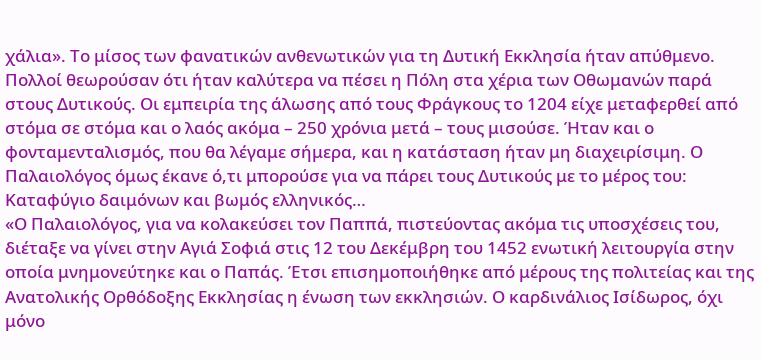χάλια». Το μίσος των φανατικών ανθενωτικών για τη Δυτική Εκκλησία ήταν απύθμενο. Πολλοί θεωρούσαν ότι ήταν καλύτερα να πέσει η Πόλη στα χέρια των Οθωμανών παρά στους Δυτικούς. Οι εμπειρία της άλωσης από τους Φράγκους το 1204 είχε μεταφερθεί από στόμα σε στόμα και ο λαός ακόμα – 250 χρόνια μετά – τους μισούσε. Ήταν και ο φονταμενταλισμός, που θα λέγαμε σήμερα, και η κατάσταση ήταν μη διαχειρίσιμη. Ο Παλαιολόγος όμως έκανε ό,τι μπορούσε για να πάρει τους Δυτικούς με το μέρος του:
Καταφύγιο δαιμόνων και βωμός ελληνικός…
«Ο Παλαιολόγος, για να κολακεύσει τον Παππά, πιστεύοντας ακόμα τις υποσχέσεις του, διέταξε να γίνει στην Αγιά Σοφιά στις 12 του Δεκέμβρη του 1452 ενωτική λειτουργία στην οποία μνημονεύτηκε και ο Παπάς. Έτσι επισημοποιήθηκε από μέρους της πολιτείας και της Ανατολικής Ορθόδοξης Εκκλησίας η ένωση των εκκλησιών. Ο καρδινάλιος Ισίδωρος, όχι μόνο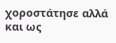χοροστάτησε αλλά και ως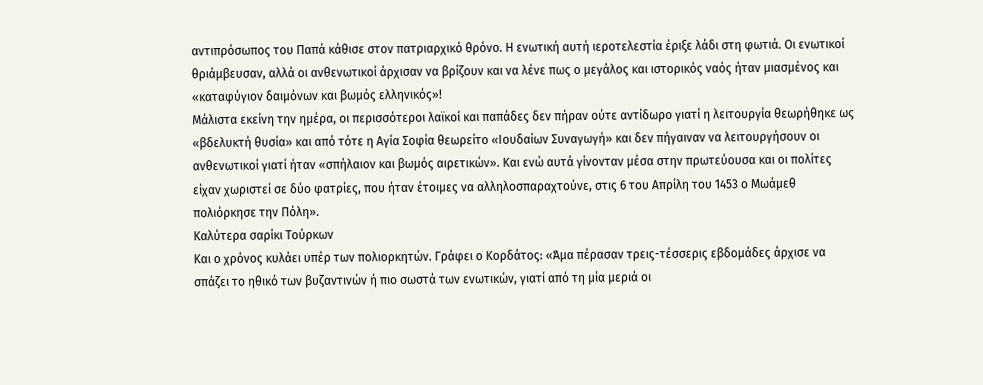αντιπρόσωπος του Παπά κάθισε στον πατριαρχικό θρόνο. Η ενωτική αυτή ιεροτελεστία έριξε λάδι στη φωτιά. Οι ενωτικοί θριάμβευσαν, αλλά οι ανθενωτικοί άρχισαν να βρίζουν και να λένε πως ο μεγάλος και ιστορικός ναός ήταν μιασμένος και «καταφύγιον δαιμόνων και βωμός ελληνικός»!
Μάλιστα εκείνη την ημέρα, οι περισσότεροι λαϊκοί και παπάδες δεν πήραν ούτε αντίδωρο γιατί η λειτουργία θεωρήθηκε ως «βδελυκτή θυσία» και από τότε η Αγία Σοφία θεωρείτο «Ιουδαίων Συναγωγή» και δεν πήγαιναν να λειτουργήσουν οι ανθενωτικοί γιατί ήταν «σπήλαιον και βωμός αιρετικών». Και ενώ αυτά γίνονταν μέσα στην πρωτεύουσα και οι πολίτες είχαν χωριστεί σε δύο φατρίες, που ήταν έτοιμες να αλληλοσπαραχτούνε, στις 6 του Απρίλη του 1453 ο Μωάμεθ πολιόρκησε την Πόλη».
Καλύτερα σαρίκι Τούρκων
Και ο χρόνος κυλάει υπέρ των πολιορκητών. Γράφει ο Κορδάτος: «Άμα πέρασαν τρεις-τέσσερις εβδομάδες άρχισε να σπάζει το ηθικό των βυζαντινών ή πιο σωστά των ενωτικών, γιατί από τη μία μεριά οι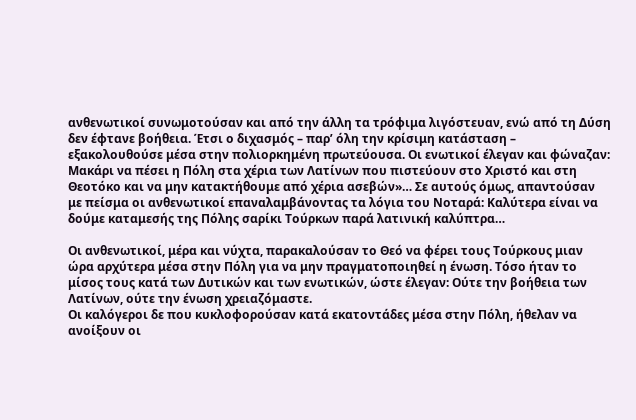ανθενωτικοί συνωμοτούσαν και από την άλλη τα τρόφιμα λιγόστευαν, ενώ από τη Δύση δεν έφτανε βοήθεια. Έτσι ο διχασμός – παρ’ όλη την κρίσιμη κατάσταση – εξακολουθούσε μέσα στην πολιορκημένη πρωτεύουσα. Οι ενωτικοί έλεγαν και φώναζαν: Μακάρι να πέσει η Πόλη στα χέρια των Λατίνων που πιστεύουν στο Χριστό και στη Θεοτόκο και να μην κατακτήθουμε από χέρια ασεβών»… Σε αυτούς όμως, απαντούσαν με πείσμα οι ανθενωτικοί επαναλαμβάνοντας τα λόγια του Νοταρά: Καλύτερα είναι να δούμε καταμεσής της Πόλης σαρίκι Τούρκων παρά λατινική καλύπτρα…

Οι ανθενωτικοί, μέρα και νύχτα, παρακαλούσαν το Θεό να φέρει τους Τούρκους μιαν ώρα αρχύτερα μέσα στην Πόλη για να μην πραγματοποιηθεί η ένωση. Τόσο ήταν το μίσος τους κατά των Δυτικών και των ενωτικών, ώστε έλεγαν: Ούτε την βοήθεια των Λατίνων, ούτε την ένωση χρειαζόμαστε.
Οι καλόγεροι δε που κυκλοφορούσαν κατά εκατοντάδες μέσα στην Πόλη, ήθελαν να ανοίξουν οι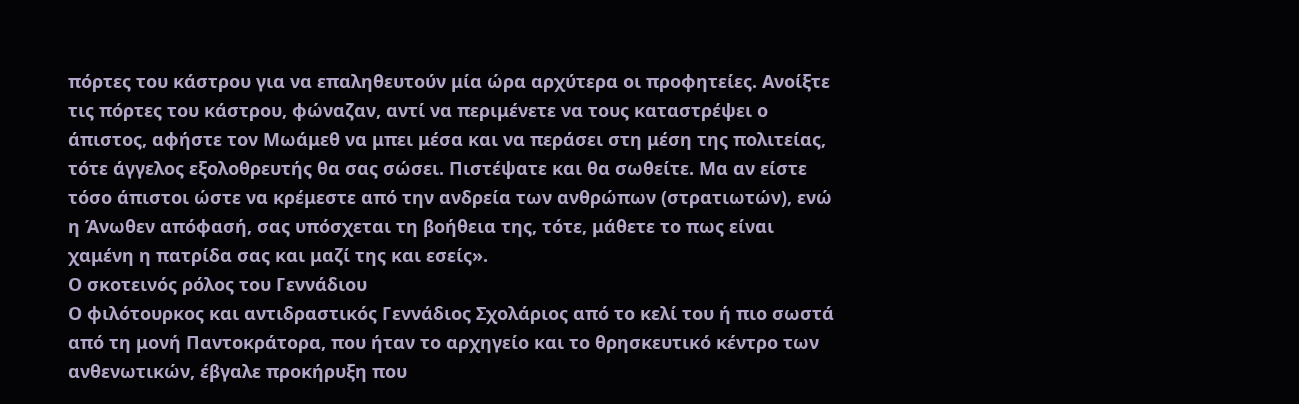πόρτες του κάστρου για να επαληθευτούν μία ώρα αρχύτερα οι προφητείες. Ανοίξτε τις πόρτες του κάστρου, φώναζαν, αντί να περιμένετε να τους καταστρέψει ο άπιστος, αφήστε τον Μωάμεθ να μπει μέσα και να περάσει στη μέση της πολιτείας, τότε άγγελος εξολοθρευτής θα σας σώσει. Πιστέψατε και θα σωθείτε. Μα αν είστε τόσο άπιστοι ώστε να κρέμεστε από την ανδρεία των ανθρώπων (στρατιωτών), ενώ η Άνωθεν απόφασή, σας υπόσχεται τη βοήθεια της, τότε, μάθετε το πως είναι χαμένη η πατρίδα σας και μαζί της και εσείς».
Ο σκοτεινός ρόλος του Γεννάδιου
Ο φιλότουρκος και αντιδραστικός Γεννάδιος Σχολάριος από το κελί του ή πιο σωστά από τη μονή Παντοκράτορα, που ήταν το αρχηγείο και το θρησκευτικό κέντρο των ανθενωτικών, έβγαλε προκήρυξη που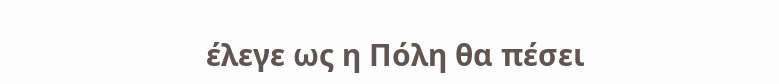έλεγε ως η Πόλη θα πέσει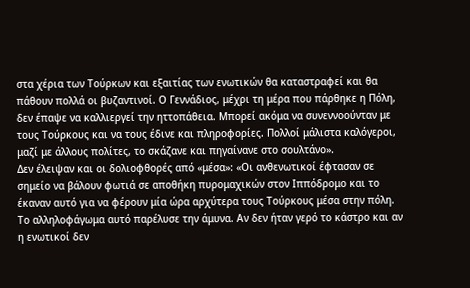στα χέρια των Τούρκων και εξαιτίας των ενωτικών θα καταστραφεί και θα πάθουν πολλά οι βυζαντινοί. Ο Γεννάδιος, μέχρι τη μέρα που πάρθηκε η Πόλη, δεν έπαψε να καλλιεργεί την ηττοπάθεια. Μπορεί ακόμα να συνεννοούνταν με τους Τούρκους και να τους έδινε και πληροφορίες. Πολλοί μάλιστα καλόγεροι, μαζί με άλλους πολίτες, το σκάζανε και πηγαίνανε στο σουλτάνο».
Δεν έλειψαν και οι δολιοφθορές από «μέσα»: «Οι ανθενωτικοί έφτασαν σε σημείο να βάλουν φωτιά σε αποθήκη πυρομαχικών στον Ιππόδρομο και το έκαναν αυτό για να φέρουν μία ώρα αρχύτερα τους Τούρκους μέσα στην πόλη. Το αλληλοφάγωμα αυτό παρέλυσε την άμυνα. Αν δεν ήταν γερό το κάστρο και αν η ενωτικοί δεν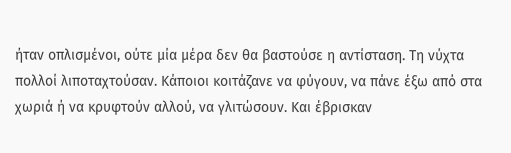ήταν οπλισμένοι, ούτε μία μέρα δεν θα βαστούσε η αντίσταση. Τη νύχτα πολλοί λιποταχτούσαν. Κάποιοι κοιτάζανε να φύγουν, να πάνε έξω από στα χωριά ή να κρυφτούν αλλού, να γλιτώσουν. Και έβρισκαν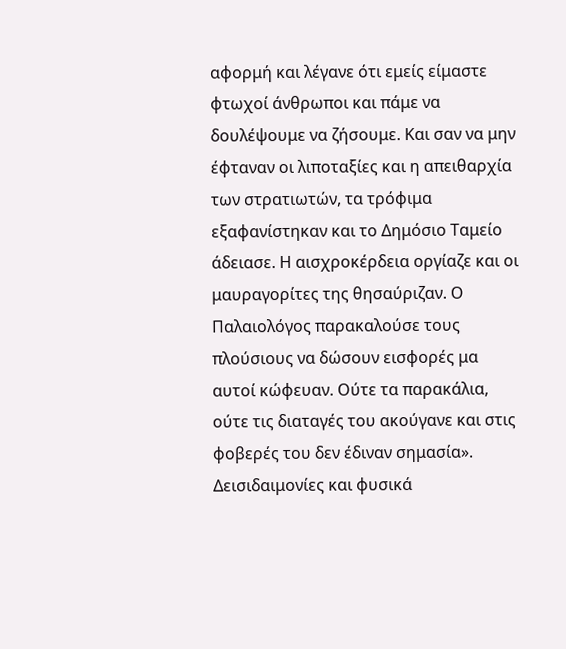αφορμή και λέγανε ότι εμείς είμαστε φτωχοί άνθρωποι και πάμε να δουλέψουμε να ζήσουμε. Και σαν να μην έφταναν οι λιποταξίες και η απειθαρχία των στρατιωτών, τα τρόφιμα εξαφανίστηκαν και το Δημόσιο Ταμείο άδειασε. Η αισχροκέρδεια οργίαζε και οι μαυραγορίτες της θησαύριζαν. Ο Παλαιολόγος παρακαλούσε τους πλούσιους να δώσουν εισφορές μα αυτοί κώφευαν. Ούτε τα παρακάλια, ούτε τις διαταγές του ακούγανε και στις φοβερές του δεν έδιναν σημασία».
Δεισιδαιμονίες και φυσικά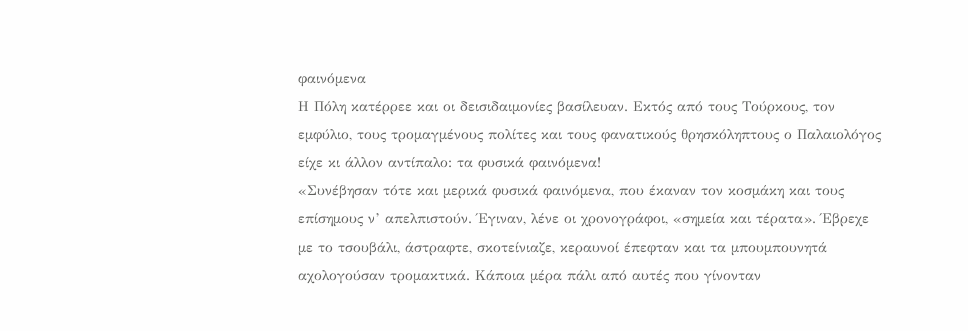φαινόμενα
Η Πόλη κατέρρεε και οι δεισιδαιμονίες βασίλευαν. Εκτός από τους Τούρκους, τον εμφύλιο, τους τρομαγμένους πολίτες και τους φανατικούς θρησκόληπτους ο Παλαιολόγος είχε κι άλλον αντίπαλο: τα φυσικά φαινόμενα!
«Συνέβησαν τότε και μερικά φυσικά φαινόμενα, που έκαναν τον κοσμάκη και τους επίσημους ν’ απελπιστούν. Έγιναν, λένε οι χρονογράφοι, «σημεία και τέρατα». Έβρεχε με το τσουβάλι, άστραφτε, σκοτείνιαζε, κεραυνοί έπεφταν και τα μπουμπουνητά αχολογούσαν τρομακτικά. Κάποια μέρα πάλι από αυτές που γίνονταν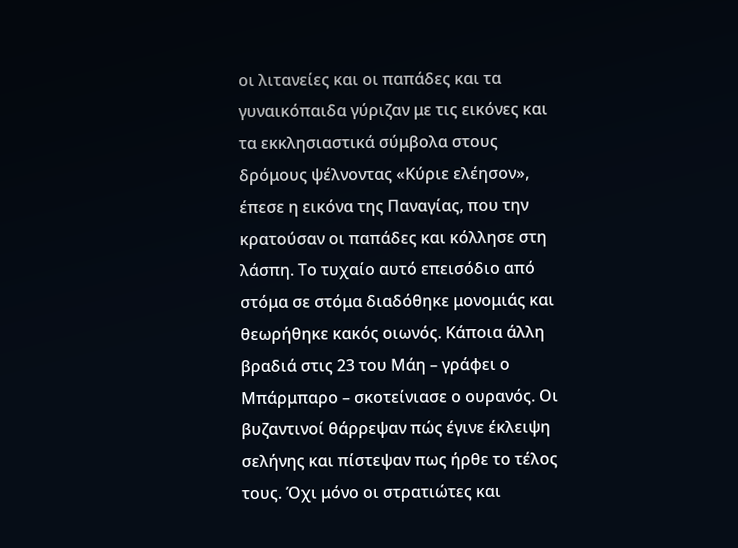οι λιτανείες και οι παπάδες και τα γυναικόπαιδα γύριζαν με τις εικόνες και τα εκκλησιαστικά σύμβολα στους δρόμους ψέλνοντας «Κύριε ελέησον», έπεσε η εικόνα της Παναγίας, που την κρατούσαν οι παπάδες και κόλλησε στη λάσπη. Το τυχαίο αυτό επεισόδιο από στόμα σε στόμα διαδόθηκε μονομιάς και θεωρήθηκε κακός οιωνός. Κάποια άλλη βραδιά στις 23 του Μάη – γράφει ο Μπάρμπαρο – σκοτείνιασε ο ουρανός. Οι βυζαντινοί θάρρεψαν πώς έγινε έκλειψη σελήνης και πίστεψαν πως ήρθε το τέλος τους. Όχι μόνο οι στρατιώτες και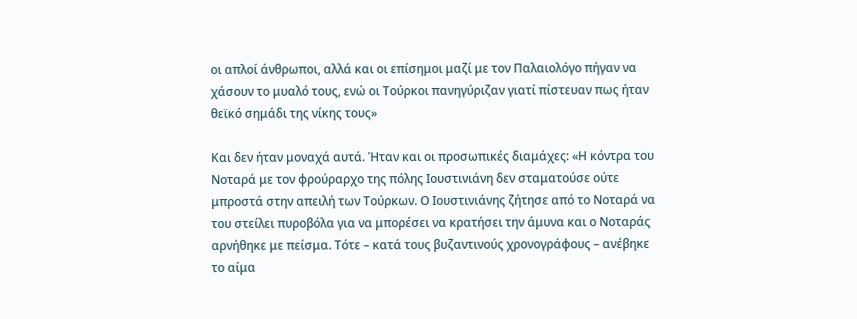οι απλοί άνθρωποι, αλλά και οι επίσημοι μαζί με τον Παλαιολόγο πήγαν να χάσουν το μυαλό τους, ενώ οι Τούρκοι πανηγύριζαν γιατί πίστευαν πως ήταν θεϊκό σημάδι της νίκης τους»

Και δεν ήταν μοναχά αυτά. Ήταν και οι προσωπικές διαμάχες: «Η κόντρα του Νοταρά με τον φρούραρχο της πόλης Ιουστινιάνη δεν σταματούσε ούτε μπροστά στην απειλή των Τούρκων. Ο Ιουστινιάνης ζήτησε από το Νοταρά να του στείλει πυροβόλα για να μπορέσει να κρατήσει την άμυνα και ο Νοταράς αρνήθηκε με πείσμα. Τότε – κατά τους βυζαντινούς χρονογράφους – ανέβηκε το αίμα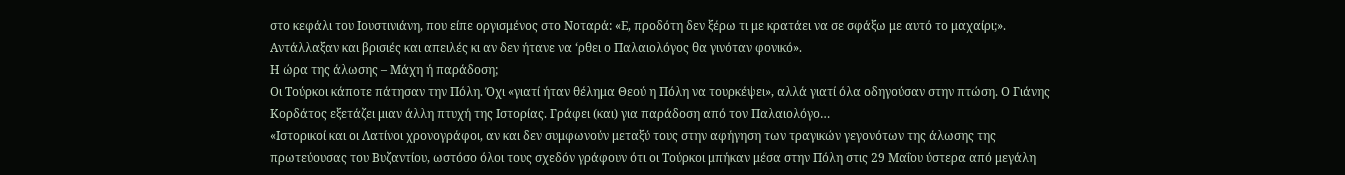στο κεφάλι του Ιουστινιάνη, που είπε οργισμένος στο Νοταρά: «Ε, προδότη δεν ξέρω τι με κρατάει να σε σφάξω με αυτό το μαχαίρι;». Αντάλλαξαν και βρισιές και απειλές κι αν δεν ήτανε να ‘ρθει ο Παλαιολόγος θα γινόταν φονικό».
Η ώρα της άλωσης – Μάχη ή παράδοση;
Οι Τούρκοι κάποτε πάτησαν την Πόλη. Όχι «γιατί ήταν θέλημα Θεού η Πόλη να τουρκέψει», αλλά γιατί όλα οδηγούσαν στην πτώση. Ο Γιάνης Κορδάτος εξετάζει μιαν άλλη πτυχή της Ιστορίας. Γράφει (και) για παράδοση από τον Παλαιολόγο…
«Ιστορικοί και οι Λατίνοι χρονογράφοι, αν και δεν συμφωνούν μεταξύ τους στην αφήγηση των τραγικών γεγονότων της άλωσης της πρωτεύουσας του Βυζαντίου, ωστόσο όλοι τους σχεδόν γράφουν ότι οι Τούρκοι μπήκαν μέσα στην Πόλη στις 29 Μαΐου ύστερα από μεγάλη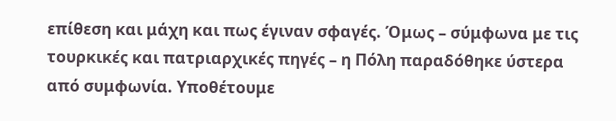επίθεση και μάχη και πως έγιναν σφαγές. Όμως – σύμφωνα με τις τουρκικές και πατριαρχικές πηγές – η Πόλη παραδόθηκε ύστερα από συμφωνία. Υποθέτουμε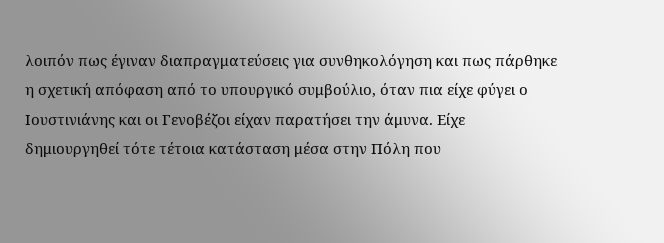λοιπόν πως έγιναν διαπραγματεύσεις για συνθηκολόγηση και πως πάρθηκε η σχετική απόφαση από το υπουργικό συμβούλιο, όταν πια είχε φύγει ο Ιουστινιάνης και οι Γενοβέζοι είχαν παρατήσει την άμυνα. Είχε δημιουργηθεί τότε τέτοια κατάσταση μέσα στην Πόλη που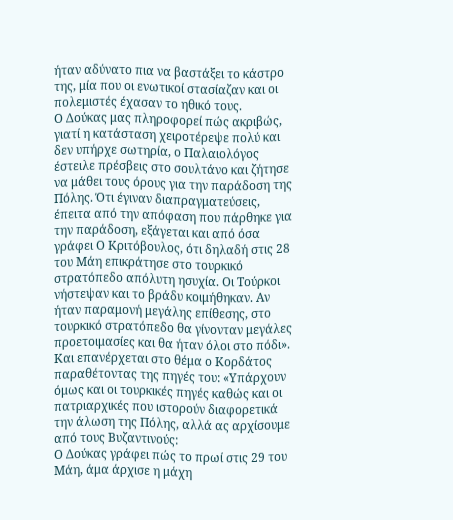ήταν αδύνατο πια να βαστάξει το κάστρο της, μία που οι ενωτικοί στασίαζαν και οι πολεμιστές έχασαν το ηθικό τους.
Ο Δούκας μας πληροφορεί πώς ακριβώς, γιατί η κατάσταση χειροτέρεψε πολύ και δεν υπήρχε σωτηρία, ο Παλαιολόγος έστειλε πρέσβεις στο σουλτάνο και ζήτησε να μάθει τους όρους για την παράδοση της Πόλης. Ότι έγιναν διαπραγματεύσεις, έπειτα από την απόφαση που πάρθηκε για την παράδοση, εξάγεται και από όσα γράφει Ο Κριτόβουλος, ότι δηλαδή στις 28 του Μάη επικράτησε στο τουρκικό στρατόπεδο απόλυτη ησυχία. Οι Τούρκοι νήστεψαν και το βράδυ κοιμήθηκαν. Αν ήταν παραμονή μεγάλης επίθεσης, στο τουρκικό στρατόπεδο θα γίνονταν μεγάλες προετοιμασίες και θα ήταν όλοι στο πόδι».
Και επανέρχεται στο θέμα ο Κορδάτος παραθέτοντας της πηγές του: «Υπάρχουν όμως και οι τουρκικές πηγές καθώς και οι πατριαρχικές που ιστορούν διαφορετικά την άλωση της Πόλης, αλλά ας αρχίσουμε από τους Βυζαντινούς:
Ο Δούκας γράφει πώς το πρωί στις 29 του Μάη, άμα άρχισε η μάχη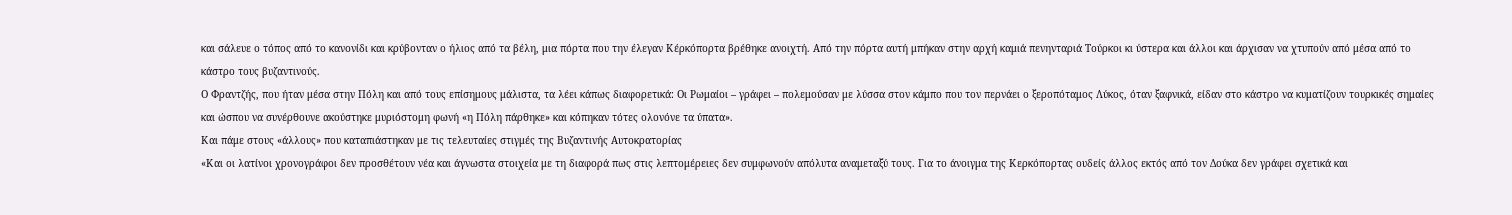και σάλευε ο τόπος από το κανονίδι και κρύβονταν ο ήλιος από τα βέλη, μια πόρτα που την έλεγαν Κέρκόπορτα βρέθηκε ανοιχτή. Από την πόρτα αυτή μπήκαν στην αρχή καμιά πενηνταριά Τούρκοι κι ύστερα και άλλοι και άρχισαν να χτυπούν από μέσα από το κάστρο τους βυζαντινούς.
Ο Φραντζής, που ήταν μέσα στην Πόλη και από τους επίσημους μάλιστα, τα λέει κάπως διαφορετικά: Οι Ρωμαίοι – γράφει – πολεμούσαν με λύσσα στον κάμπο που τον περνάει ο ξεροπόταμος Λύκος, όταν ξαφνικά, είδαν στο κάστρο να κυματίζουν τουρκικές σημαίες και ώσπου να συνέρθουνε ακούστηκε μυριόστομη φωνή «η Πόλη πάρθηκε» και κόπηκαν τότες ολονόνε τα ύπατα».
Και πάμε στους «άλλους» που καταπιάστηκαν με τις τελευταίες στιγμές της Βυζαντινής Αυτοκρατορίας
«Και οι λατίνοι χρονογράφοι δεν προσθέτουν νέα και άγνωστα στοιχεία με τη διαφορά πως στις λεπτομέρειες δεν συμφωνούν απόλυτα αναμεταξύ τους. Για το άνοιγμα της Κερκόπορτας ουδείς άλλος εκτός από τον Δούκα δεν γράφει σχετικά και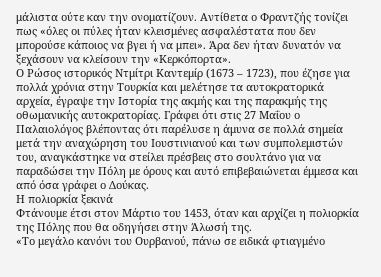μάλιστα ούτε καν την ονοματίζουν. Αντίθετα ο Φραντζής τονίζει πως «όλες οι πύλες ήταν κλεισμένες ασφαλέστατα που δεν μπορούσε κάποιος να βγει ή να μπει». Άρα δεν ήταν δυνατόν να ξεχάσουν να κλείσουν την «Κερκόπορτα».
Ο Ρώσος ιστορικός Ντμίτρι Καντεμίρ (1673 – 1723), που έζησε για πολλά χρόνια στην Τουρκία και μελέτησε τα αυτοκρατορικά αρχεία, έγραψε την Ιστορία της ακμής και της παρακμής της οθωμανικής αυτοκρατορίας. Γράφει ότι στις 27 Μαΐου ο Παλαιολόγος βλέποντας ότι παρέλυσε η άμυνα σε πολλά σημεία μετά την αναχώρηση του Ιουστινιανού και των συμπολεμιστών του, αναγκάστηκε να στείλει πρέσβεις στο σουλτάνο για να παραδώσει την Πόλη με όρους και αυτό επιβεβαιώνεται έμμεσα και από όσα γράφει ο Δούκας.
Η πολιορκία ξεκινά
Φτάνουμε έτσι στον Μάρτιο του 1453, όταν και αρχίζει η πολιορκία της Πόλης που θα οδηγήσει στην Άλωσή της.
«Το μεγάλο κανόνι του Ουρβανού, πάνω σε ειδικά φτιαγμένο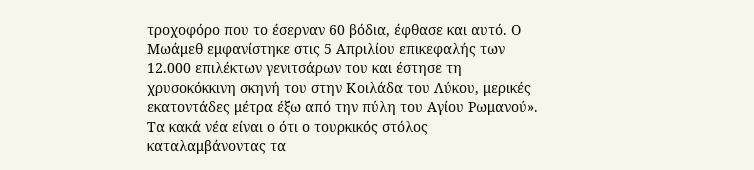τροχοφόρο που το έσερναν 60 βόδια, έφθασε και αυτό. Ο Μωάμεθ εμφανίστηκε στις 5 Απριλίου επικεφαλής των 12.000 επιλέκτων γενιτσάρων του και έστησε τη χρυσοκόκκινη σκηνή του στην Κοιλάδα του Λύκου, μερικές εκατοντάδες μέτρα έξω από την πύλη του Αγίου Ρωμανού».
Τα κακά νέα είναι ο ότι ο τουρκικός στόλος καταλαμβάνοντας τα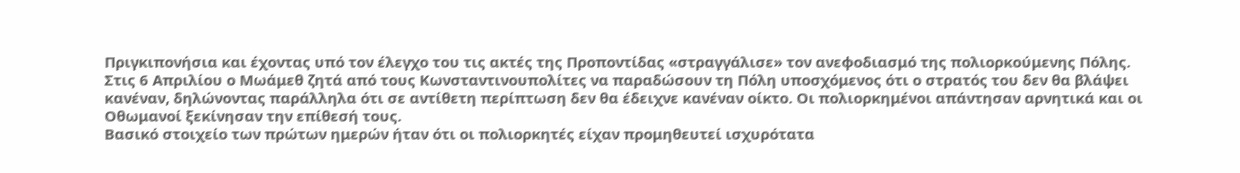Πριγκιπονήσια και έχοντας υπό τον έλεγχο του τις ακτές της Προποντίδας «στραγγάλισε» τον ανεφοδιασμό της πολιορκούμενης Πόλης.
Στις 6 Απριλίου ο Μωάμεθ ζητά από τους Κωνσταντινουπολίτες να παραδώσουν τη Πόλη υποσχόμενος ότι ο στρατός του δεν θα βλάψει κανέναν, δηλώνοντας παράλληλα ότι σε αντίθετη περίπτωση δεν θα έδειχνε κανέναν οίκτο. Οι πολιορκημένοι απάντησαν αρνητικά και οι Οθωμανοί ξεκίνησαν την επίθεσή τους.
Βασικό στοιχείο των πρώτων ημερών ήταν ότι οι πολιορκητές είχαν προμηθευτεί ισχυρότατα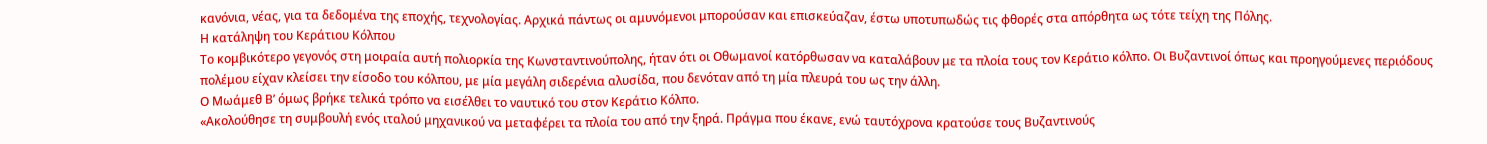κανόνια, νέας, για τα δεδομένα της εποχής, τεχνολογίας. Αρχικά πάντως οι αμυνόμενοι μπορούσαν και επισκεύαζαν, έστω υποτυπωδώς τις φθορές στα απόρθητα ως τότε τείχη της Πόλης.
Η κατάληψη του Κεράτιου Κόλπου
Το κομβικότερο γεγονός στη μοιραία αυτή πολιορκία της Κωνσταντινούπολης, ήταν ότι οι Οθωμανοί κατόρθωσαν να καταλάβουν με τα πλοία τους τον Κεράτιο κόλπο. Οι Βυζαντινοί όπως και προηγούμενες περιόδους πολέμου είχαν κλείσει την είσοδο του κόλπου, με μία μεγάλη σιδερένια αλυσίδα, που δενόταν από τη μία πλευρά του ως την άλλη.
Ο Μωάμεθ Β’ όμως βρήκε τελικά τρόπο να εισέλθει το ναυτικό του στον Κεράτιο Κόλπο.
«Ακολούθησε τη συμβουλή ενός ιταλού μηχανικού να μεταφέρει τα πλοία του από την ξηρά. Πράγμα που έκανε, ενώ ταυτόχρονα κρατούσε τους Βυζαντινούς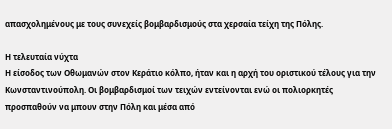απασχολημένους με τους συνεχείς βομβαρδισμούς στα χερσαία τείχη της Πόλης.

Η τελευταία νύχτα
Η είσοδος των Οθωμανών στον Κεράτιο κόλπο, ήταν και η αρχή του οριστικού τέλους για την Κωνσταντινούπολη. Οι βομβαρδισμοί των τειχών εντείνονται ενώ οι πολιορκητές προσπαθούν να μπουν στην Πόλη και μέσα από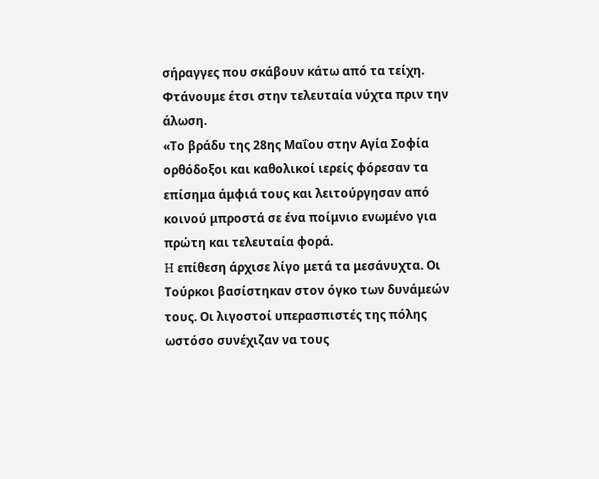σήραγγες που σκάβουν κάτω από τα τείχη. Φτάνουμε έτσι στην τελευταία νύχτα πριν την άλωση.
«Το βράδυ της 28ης Μαΐου στην Αγία Σοφία ορθόδοξοι και καθολικοί ιερείς φόρεσαν τα επίσημα άμφιά τους και λειτούργησαν από κοινού μπροστά σε ένα ποίμνιο ενωμένο για πρώτη και τελευταία φορά.
H επίθεση άρχισε λίγο μετά τα μεσάνυχτα. Οι Τούρκοι βασίστηκαν στον όγκο των δυνάμεών τους. Οι λιγοστοί υπερασπιστές της πόλης ωστόσο συνέχιζαν να τους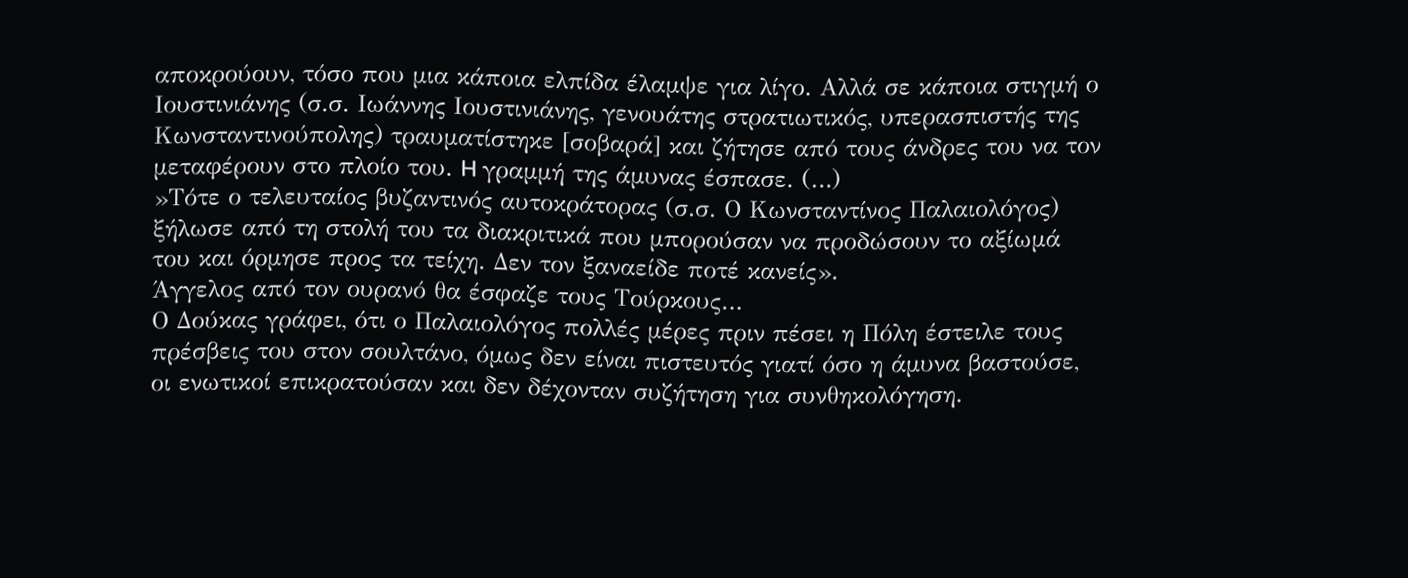αποκρούουν, τόσο που μια κάποια ελπίδα έλαμψε για λίγο. Αλλά σε κάποια στιγμή ο Ιουστινιάνης (σ.σ. Ιωάννης Ιουστινιάνης, γενουάτης στρατιωτικός, υπερασπιστής της Κωνσταντινούπολης) τραυματίστηκε [σοβαρά] και ζήτησε από τους άνδρες του να τον μεταφέρουν στο πλοίο του. H γραμμή της άμυνας έσπασε. (…)
»Τότε ο τελευταίος βυζαντινός αυτοκράτορας (σ.σ. Ο Κωνσταντίνος Παλαιολόγος) ξήλωσε από τη στολή του τα διακριτικά που μπορούσαν να προδώσουν το αξίωμά του και όρμησε προς τα τείχη. Δεν τον ξαναείδε ποτέ κανείς».
Άγγελος από τον ουρανό θα έσφαζε τους Τούρκους…
Ο Δούκας γράφει, ότι ο Παλαιολόγος πολλές μέρες πριν πέσει η Πόλη έστειλε τους πρέσβεις του στον σουλτάνο, όμως δεν είναι πιστευτός γιατί όσο η άμυνα βαστούσε, οι ενωτικοί επικρατούσαν και δεν δέχονταν συζήτηση για συνθηκολόγηση.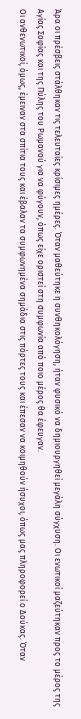Άρα οι πρέσβεις στάλθηκαν τις τελευταίες κρίσιμες ημέρες. Όταν μαθεύτηκε η συνθηκολόγηση, ήταν φυσικό να δημιουργηθεί μεγάλη σύγχυση. Οι ενωτικοί μαζεύτηκαν προς το μέρος της Αγίας Σοφίας και της Πύλης του Ρωμανού για να φύγουν, όπως είχε οριστεί στη συμφωνία από ποιο μέρος θα έφευγαν.
Οι ανθενωτικοί, όμως, έμειναν στα σπίτια τους και έβαλαν τα συμφωνημένα σημάδια στις πόρτες τους και έπεσαν να κοιμηθούν ήσυχοι, όπως μας πληροφορεί ο Δούκας. Όταν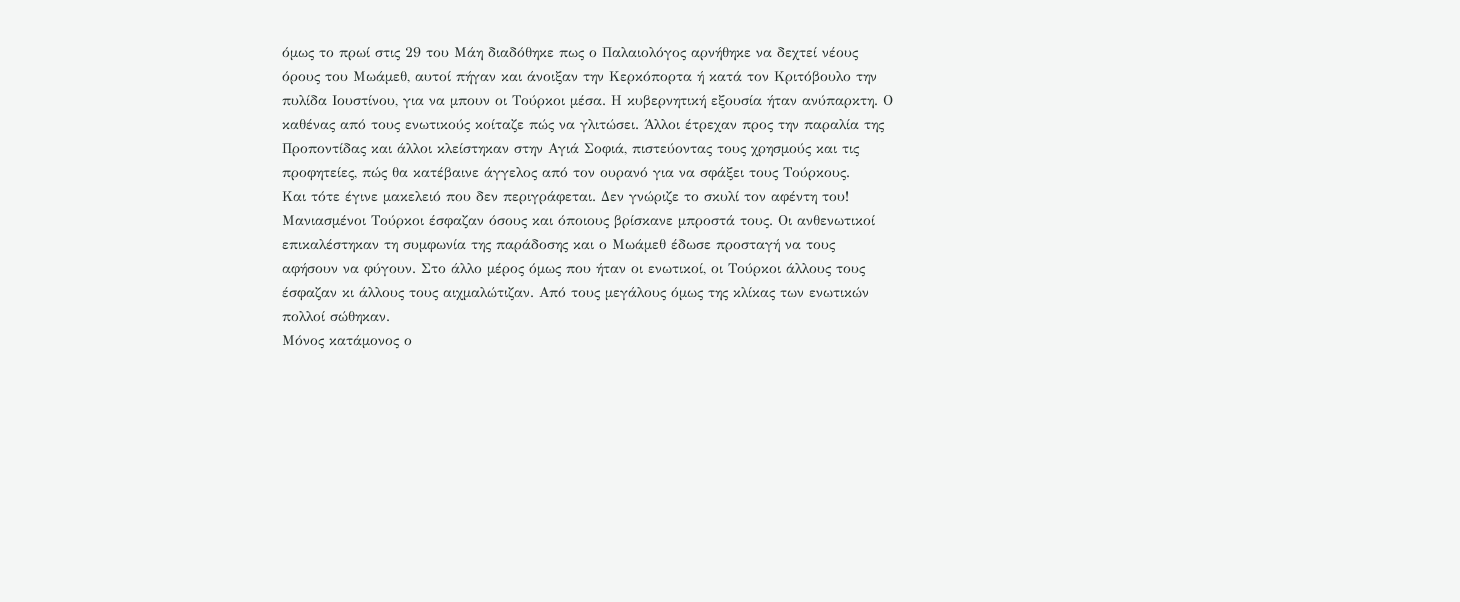όμως το πρωί στις 29 του Μάη διαδόθηκε πως ο Παλαιολόγος αρνήθηκε να δεχτεί νέους όρους του Μωάμεθ, αυτοί πήγαν και άνοιξαν την Κερκόπορτα ή κατά τον Κριτόβουλο την πυλίδα Ιουστίνου, για να μπουν οι Τούρκοι μέσα. Η κυβερνητική εξουσία ήταν ανύπαρκτη. Ο καθένας από τους ενωτικούς κοίταζε πώς να γλιτώσει. Άλλοι έτρεχαν προς την παραλία της Προποντίδας και άλλοι κλείστηκαν στην Αγιά Σοφιά, πιστεύοντας τους χρησμούς και τις προφητείες, πώς θα κατέβαινε άγγελος από τον ουρανό για να σφάξει τους Τούρκους.
Και τότε έγινε μακελειό που δεν περιγράφεται. Δεν γνώριζε το σκυλί τον αφέντη του! Μανιασμένοι Τούρκοι έσφαζαν όσους και όποιους βρίσκανε μπροστά τους. Οι ανθενωτικοί επικαλέστηκαν τη συμφωνία της παράδοσης και ο Μωάμεθ έδωσε προσταγή να τους αφήσουν να φύγουν. Στο άλλο μέρος όμως που ήταν οι ενωτικοί, οι Τούρκοι άλλους τους έσφαζαν κι άλλους τους αιχμαλώτιζαν. Από τους μεγάλους όμως της κλίκας των ενωτικών πολλοί σώθηκαν.
Μόνος κατάμονος ο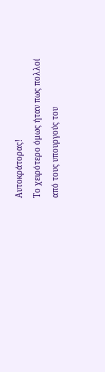Αυτοκράτορας!
Το χειρότερο όμως ήταν πως πολλοί από τους υπουργούς του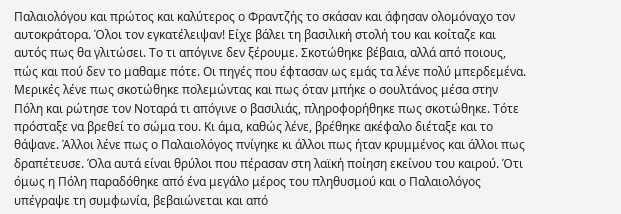Παλαιολόγου και πρώτος και καλύτερος ο Φραντζής το σκάσαν και άφησαν ολομόναχο τον αυτοκράτορα. Όλοι τον εγκατέλειψαν! Είχε βάλει τη βασιλική στολή του και κοίταζε και αυτός πως θα γλιτώσει. Το τι απόγινε δεν ξέρουμε. Σκοτώθηκε βέβαια, αλλά από ποιους, πώς και πού δεν το μαθαμε πότε. Οι πηγές που έφτασαν ως εμάς τα λένε πολύ μπερδεμένα. Μερικές λένε πως σκοτώθηκε πολεμώντας και πως όταν μπήκε ο σουλτάνος μέσα στην Πόλη και ρώτησε τον Νοταρά τι απόγινε ο βασιλιάς, πληροφορήθηκε πως σκοτώθηκε. Τότε πρόσταξε να βρεθεί το σώμα του. Κι άμα, καθώς λένε, βρέθηκε ακέφαλο διέταξε και το θάψανε. Άλλοι λένε πως ο Παλαιολόγος πνίγηκε κι άλλοι πως ήταν κρυμμένος και άλλοι πως δραπέτευσε. Όλα αυτά είναι θρύλοι που πέρασαν στη λαϊκή ποίηση εκείνου του καιρού. Ότι όμως η Πόλη παραδόθηκε από ένα μεγάλο μέρος του πληθυσμού και ο Παλαιολόγος υπέγραψε τη συμφωνία, βεβαιώνεται και από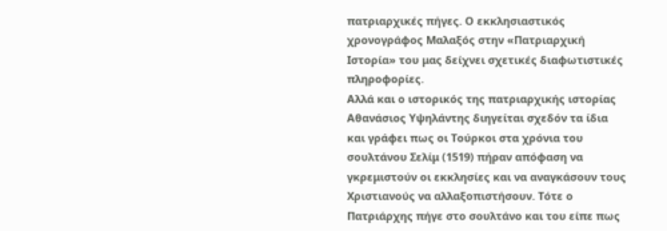πατριαρχικές πήγες. Ο εκκλησιαστικός χρονογράφος Μαλαξός στην «Πατριαρχική Ιστορία» του μας δείχνει σχετικές διαφωτιστικές πληροφορίες.
Αλλά και ο ιστορικός της πατριαρχικής ιστορίας Αθανάσιος Υψηλάντης διηγείται σχεδόν τα ίδια και γράφει πως οι Τούρκοι στα χρόνια του σουλτάνου Σελίμ (1519) πήραν απόφαση να γκρεμιστούν οι εκκλησίες και να αναγκάσουν τους Χριστιανούς να αλλαξοπιστήσουν. Τότε ο Πατριάρχης πήγε στο σουλτάνο και του είπε πως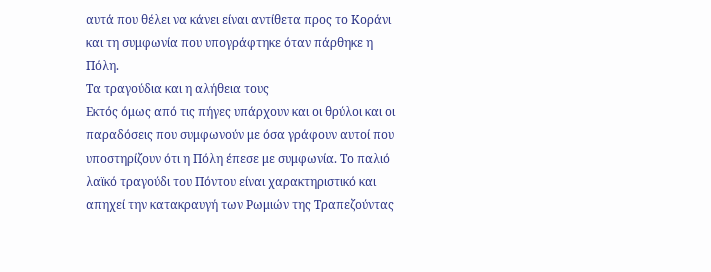αυτά που θέλει να κάνει είναι αντίθετα προς το Κοράνι και τη συμφωνία που υπογράφτηκε όταν πάρθηκε η Πόλη.
Τα τραγούδια και η αλήθεια τους
Εκτός όμως από τις πήγες υπάρχουν και οι θρύλοι και οι παραδόσεις που συμφωνούν με όσα γράφουν αυτοί που υποστηρίζουν ότι η Πόλη έπεσε με συμφωνία. Το παλιό λαϊκό τραγούδι του Πόντου είναι χαρακτηριστικό και απηχεί την κατακραυγή των Ρωμιών της Τραπεζούντας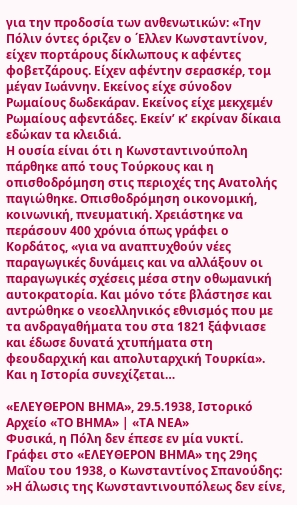για την προδοσία των ανθενωτικών: «Την Πόλιν όντες όριζεν ο ΄Ελλεν Κωνσταντίνον, είχεν πορτάρους δίκλωπους κ αφέντες φοβετζάρους. Είχεν αφέντην σερασκέρ, τομ μέγαν Ιωάννην. Εκείνος είχε σύνοδον Ρωμαίους δωδεκάραν. Εκείνος είχε μεκχεμέν Ρωμαίους αφεντάδες. Εκείν’ κ’ εκρίναν δίκαια εδώκαν τα κλειδιά.
Η ουσία είναι ότι η Κωνσταντινούπολη πάρθηκε από τους Τούρκους και η οπισθοδρόμηση στις περιοχές της Ανατολής παγιώθηκε. Οπισθοδρόμηση οικονομική, κοινωνική, πνευματική. Χρειάστηκε να περάσουν 400 χρόνια όπως γράφει ο Κορδάτος, «για να αναπτυχθούν νέες παραγωγικές δυνάμεις και να αλλάξουν οι παραγωγικές σχέσεις μέσα στην οθωμανική αυτοκρατορία. Και μόνο τότε βλάστησε και αντρώθηκε ο νεοελληνικός εθνισμός που με τα ανδραγαθήματα του στα 1821 ξάφνιασε και έδωσε δυνατά χτυπήματα στη φεουδαρχική και απολυταρχική Τουρκία».
Και η Ιστορία συνεχίζεται…

«ΕΛΕΥΘΕΡΟΝ ΒΗΜΑ», 29.5.1938, Ιστορικό Αρχείο «ΤΟ ΒΗΜΑ» | «ΤΑ ΝΕΑ»
Φυσικά, η Πόλη δεν έπεσε εν μία νυκτί.
Γράφει στο «ΕΛΕΥΘΕΡΟΝ ΒΗΜΑ» της 29ης Μαΐου του 1938, ο Κωνσταντίνος Σπανούδης:
»Η άλωσις της Κωνσταντινουπόλεως δεν είνε,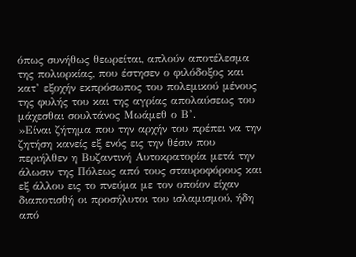όπως συνήθως θεωρείται, απλούν αποτέλεσμα της πολιορκίας, που έστησεν ο φιλόδοξος και κατ’ εξοχήν εκπρόσωπος του πολεμικού μένους της φυλής του και της αγρίας απολαύσεως του μάχεσθαι σουλτάνος Μωάμεθ ο Β’.
»Είναι ζήτημα που την αρχήν του πρέπει να την ζητήση κανείς εξ ενός εις την θέσιν που περιήλθεν η Βυζαντινή Αυτοκρατορία μετά την άλωσιν της Πόλεως από τους σταυροφόρους και εξ άλλου εις το πνεύμα με τον οποίον είχαν διαποτισθή οι προσήλυτοι του ισλαμισμού, ήδη από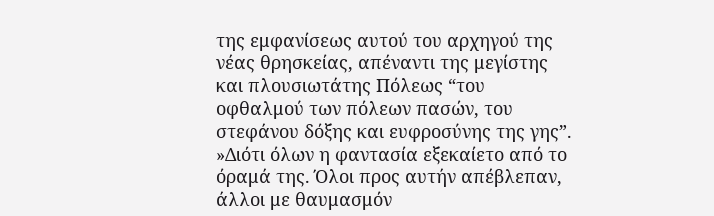της εμφανίσεως αυτού του αρχηγού της νέας θρησκείας, απέναντι της μεγίστης και πλουσιωτάτης Πόλεως “του οφθαλμού των πόλεων πασών, του στεφάνου δόξης και ευφροσύνης της γης”.
»Διότι όλων η φαντασία εξεκαίετο από το όραμά της. Όλοι προς αυτήν απέβλεπαν, άλλοι με θαυμασμόν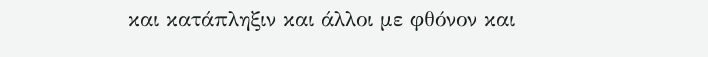και κατάπληξιν και άλλοι με φθόνον και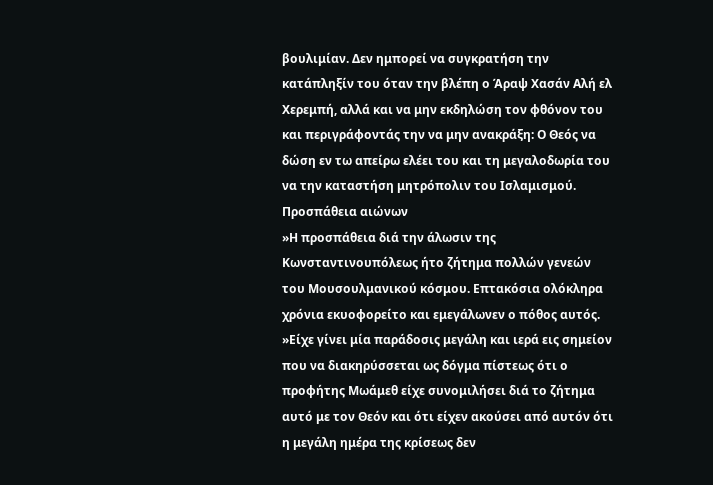βουλιμίαν. Δεν ημπορεί να συγκρατήση την κατάπληξίν του όταν την βλέπη ο Άραψ Χασάν Αλή ελ Χερεμπή, αλλά και να μην εκδηλώση τον φθόνον του και περιγράφοντάς την να μην ανακράξη: Ο Θεός να δώση εν τω απείρω ελέει του και τη μεγαλοδωρία του να την καταστήση μητρόπολιν του Ισλαμισμού.
Προσπάθεια αιώνων
»Η προσπάθεια διά την άλωσιν της Κωνσταντινουπόλεως ήτο ζήτημα πολλών γενεών του Μουσουλμανικού κόσμου. Επτακόσια ολόκληρα χρόνια εκυοφορείτο και εμεγάλωνεν ο πόθος αυτός.
»Είχε γίνει μία παράδοσις μεγάλη και ιερά εις σημείον που να διακηρύσσεται ως δόγμα πίστεως ότι ο προφήτης Μωάμεθ είχε συνομιλήσει διά το ζήτημα αυτό με τον Θεόν και ότι είχεν ακούσει από αυτόν ότι η μεγάλη ημέρα της κρίσεως δεν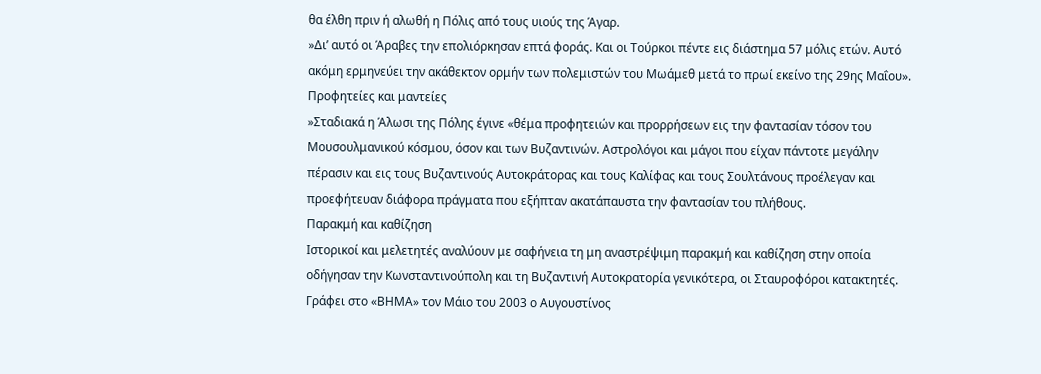θα έλθη πριν ή αλωθή η Πόλις από τους υιούς της Άγαρ.
»Δι’ αυτό οι Άραβες την επολιόρκησαν επτά φοράς. Και οι Τούρκοι πέντε εις διάστημα 57 μόλις ετών. Αυτό ακόμη ερμηνεύει την ακάθεκτον ορμήν των πολεμιστών του Μωάμεθ μετά το πρωί εκείνο της 29ης Μαΐου».
Προφητείες και μαντείες
»Σταδιακά η Άλωσι της Πόλης έγινε «θέμα προφητειών και προρρήσεων εις την φαντασίαν τόσον του Μουσουλμανικού κόσμου, όσον και των Βυζαντινών. Αστρολόγοι και μάγοι που είχαν πάντοτε μεγάλην πέρασιν και εις τους Βυζαντινούς Αυτοκράτορας και τους Καλίφας και τους Σουλτάνους προέλεγαν και προεφήτευαν διάφορα πράγματα που εξήπταν ακατάπαυστα την φαντασίαν του πλήθους.
Παρακμή και καθίζηση
Ιστορικοί και μελετητές αναλύουν με σαφήνεια τη μη αναστρέψιμη παρακμή και καθίζηση στην οποία οδήγησαν την Κωνσταντινούπολη και τη Βυζαντινή Αυτοκρατορία γενικότερα, οι Σταυροφόροι κατακτητές.
Γράφει στο «ΒΗΜΑ» τον Μάιο του 2003 ο Αυγουστίνος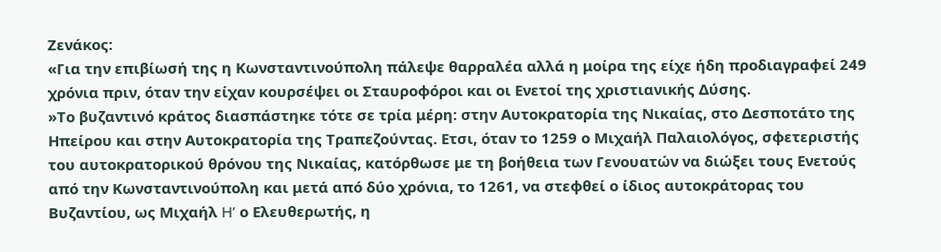Ζενάκος:
«Για την επιβίωσή της η Κωνσταντινούπολη πάλεψε θαρραλέα αλλά η μοίρα της είχε ήδη προδιαγραφεί 249 χρόνια πριν, όταν την είχαν κουρσέψει οι Σταυροφόροι και οι Ενετοί της χριστιανικής Δύσης.
»Το βυζαντινό κράτος διασπάστηκε τότε σε τρία μέρη: στην Αυτοκρατορία της Νικαίας, στο Δεσποτάτο της Ηπείρου και στην Αυτοκρατορία της Τραπεζούντας. Ετσι, όταν το 1259 ο Μιχαήλ Παλαιολόγος, σφετεριστής του αυτοκρατορικού θρόνου της Νικαίας, κατόρθωσε με τη βοήθεια των Γενουατών να διώξει τους Ενετούς από την Κωνσταντινούπολη και μετά από δύο χρόνια, το 1261, να στεφθεί ο ίδιος αυτοκράτορας του Βυζαντίου, ως Μιχαήλ H’ ο Ελευθερωτής, η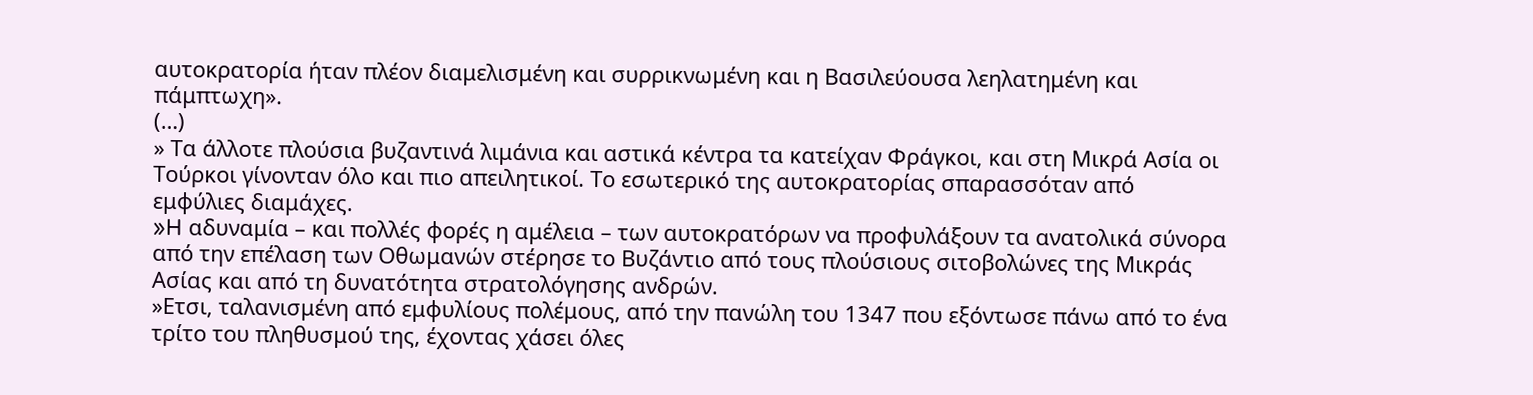αυτοκρατορία ήταν πλέον διαμελισμένη και συρρικνωμένη και η Βασιλεύουσα λεηλατημένη και πάμπτωχη».
(…)
» Τα άλλοτε πλούσια βυζαντινά λιμάνια και αστικά κέντρα τα κατείχαν Φράγκοι, και στη Μικρά Ασία οι Τούρκοι γίνονταν όλο και πιο απειλητικοί. Το εσωτερικό της αυτοκρατορίας σπαρασσόταν από εμφύλιες διαμάχες.
»H αδυναμία – και πολλές φορές η αμέλεια – των αυτοκρατόρων να προφυλάξουν τα ανατολικά σύνορα από την επέλαση των Οθωμανών στέρησε το Βυζάντιο από τους πλούσιους σιτοβολώνες της Μικράς Ασίας και από τη δυνατότητα στρατολόγησης ανδρών.
»Ετσι, ταλανισμένη από εμφυλίους πολέμους, από την πανώλη του 1347 που εξόντωσε πάνω από το ένα τρίτο του πληθυσμού της, έχοντας χάσει όλες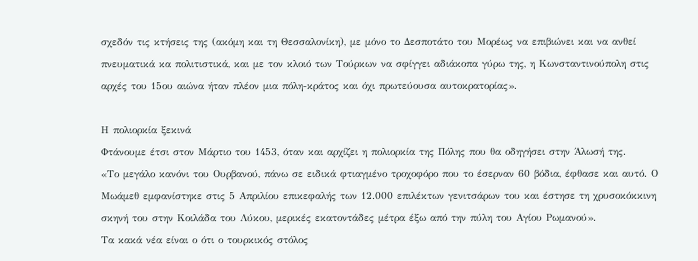σχεδόν τις κτήσεις της (ακόμη και τη Θεσσαλονίκη), με μόνο το Δεσποτάτο του Μορέως να επιβιώνει και να ανθεί πνευματικά κα πολιτιστικά, και με τον κλοιό των Τούρκων να σφίγγει αδιάκοπα γύρω της, η Κωνσταντινούπολη στις αρχές του 15ου αιώνα ήταν πλέον μια πόλη-κράτος και όχι πρωτεύουσα αυτοκρατορίας».

Η πολιορκία ξεκινά
Φτάνουμε έτσι στον Μάρτιο του 1453, όταν και αρχίζει η πολιορκία της Πόλης που θα οδηγήσει στην Άλωσή της.
«Το μεγάλο κανόνι του Ουρβανού, πάνω σε ειδικά φτιαγμένο τροχοφόρο που το έσερναν 60 βόδια, έφθασε και αυτό. Ο Μωάμεθ εμφανίστηκε στις 5 Απριλίου επικεφαλής των 12.000 επιλέκτων γενιτσάρων του και έστησε τη χρυσοκόκκινη σκηνή του στην Κοιλάδα του Λύκου, μερικές εκατοντάδες μέτρα έξω από την πύλη του Αγίου Ρωμανού».
Τα κακά νέα είναι ο ότι ο τουρκικός στόλος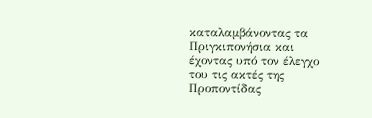καταλαμβάνοντας τα Πριγκιπονήσια και έχοντας υπό τον έλεγχο του τις ακτές της Προποντίδας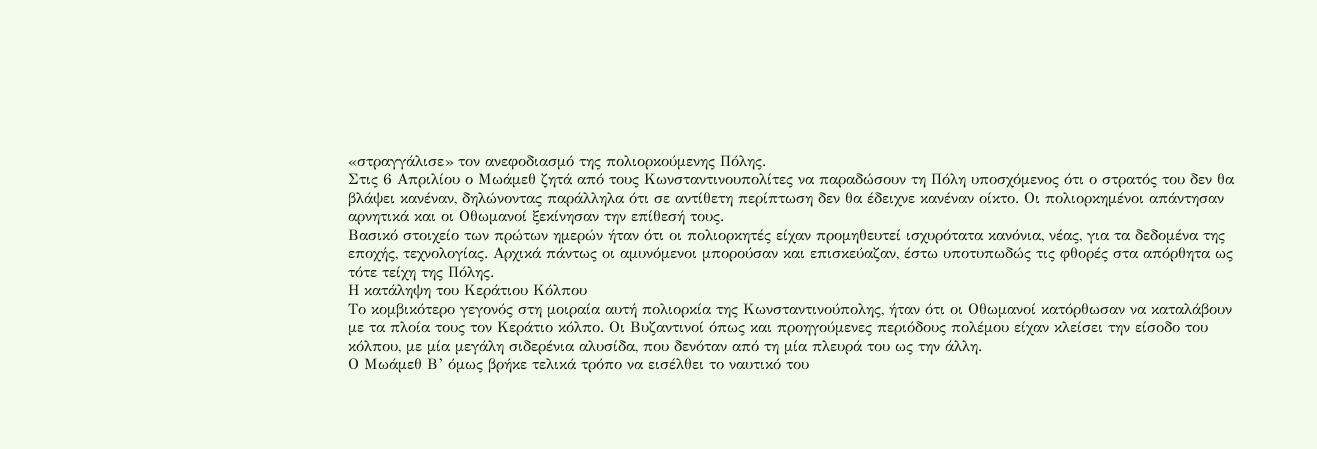«στραγγάλισε» τον ανεφοδιασμό της πολιορκούμενης Πόλης.
Στις 6 Απριλίου ο Μωάμεθ ζητά από τους Κωνσταντινουπολίτες να παραδώσουν τη Πόλη υποσχόμενος ότι ο στρατός του δεν θα βλάψει κανέναν, δηλώνοντας παράλληλα ότι σε αντίθετη περίπτωση δεν θα έδειχνε κανέναν οίκτο. Οι πολιορκημένοι απάντησαν αρνητικά και οι Οθωμανοί ξεκίνησαν την επίθεσή τους.
Βασικό στοιχείο των πρώτων ημερών ήταν ότι οι πολιορκητές είχαν προμηθευτεί ισχυρότατα κανόνια, νέας, για τα δεδομένα της εποχής, τεχνολογίας. Αρχικά πάντως οι αμυνόμενοι μπορούσαν και επισκεύαζαν, έστω υποτυπωδώς τις φθορές στα απόρθητα ως τότε τείχη της Πόλης.
Η κατάληψη του Κεράτιου Κόλπου
Το κομβικότερο γεγονός στη μοιραία αυτή πολιορκία της Κωνσταντινούπολης, ήταν ότι οι Οθωμανοί κατόρθωσαν να καταλάβουν με τα πλοία τους τον Κεράτιο κόλπο. Οι Βυζαντινοί όπως και προηγούμενες περιόδους πολέμου είχαν κλείσει την είσοδο του κόλπου, με μία μεγάλη σιδερένια αλυσίδα, που δενόταν από τη μία πλευρά του ως την άλλη.
Ο Μωάμεθ Β’ όμως βρήκε τελικά τρόπο να εισέλθει το ναυτικό του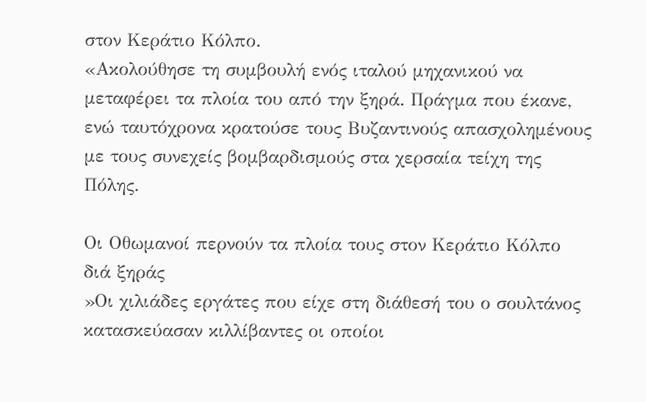στον Κεράτιο Κόλπο.
«Ακολούθησε τη συμβουλή ενός ιταλού μηχανικού να μεταφέρει τα πλοία του από την ξηρά. Πράγμα που έκανε, ενώ ταυτόχρονα κρατούσε τους Βυζαντινούς απασχολημένους με τους συνεχείς βομβαρδισμούς στα χερσαία τείχη της Πόλης.

Οι Οθωμανοί περνούν τα πλοία τους στον Κεράτιο Κόλπο διά ξηράς
»Οι χιλιάδες εργάτες που είχε στη διάθεσή του ο σουλτάνος κατασκεύασαν κιλλίβαντες οι οποίοι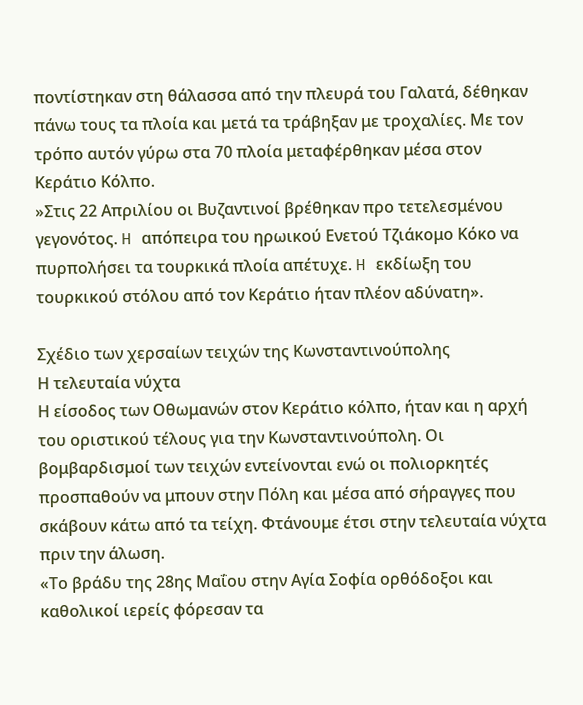ποντίστηκαν στη θάλασσα από την πλευρά του Γαλατά, δέθηκαν πάνω τους τα πλοία και μετά τα τράβηξαν με τροχαλίες. Με τον τρόπο αυτόν γύρω στα 70 πλοία μεταφέρθηκαν μέσα στον Κεράτιο Κόλπο.
»Στις 22 Απριλίου οι Βυζαντινοί βρέθηκαν προ τετελεσμένου γεγονότος. H απόπειρα του ηρωικού Ενετού Τζιάκομο Κόκο να πυρπολήσει τα τουρκικά πλοία απέτυχε. H εκδίωξη του τουρκικού στόλου από τον Κεράτιο ήταν πλέον αδύνατη».

Σχέδιο των χερσαίων τειχών της Κωνσταντινούπολης
Η τελευταία νύχτα
Η είσοδος των Οθωμανών στον Κεράτιο κόλπο, ήταν και η αρχή του οριστικού τέλους για την Κωνσταντινούπολη. Οι βομβαρδισμοί των τειχών εντείνονται ενώ οι πολιορκητές προσπαθούν να μπουν στην Πόλη και μέσα από σήραγγες που σκάβουν κάτω από τα τείχη. Φτάνουμε έτσι στην τελευταία νύχτα πριν την άλωση.
«Το βράδυ της 28ης Μαΐου στην Αγία Σοφία ορθόδοξοι και καθολικοί ιερείς φόρεσαν τα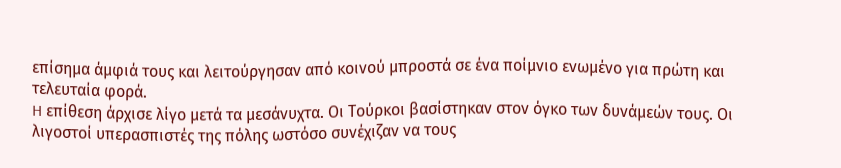επίσημα άμφιά τους και λειτούργησαν από κοινού μπροστά σε ένα ποίμνιο ενωμένο για πρώτη και τελευταία φορά.
H επίθεση άρχισε λίγο μετά τα μεσάνυχτα. Οι Τούρκοι βασίστηκαν στον όγκο των δυνάμεών τους. Οι λιγοστοί υπερασπιστές της πόλης ωστόσο συνέχιζαν να τους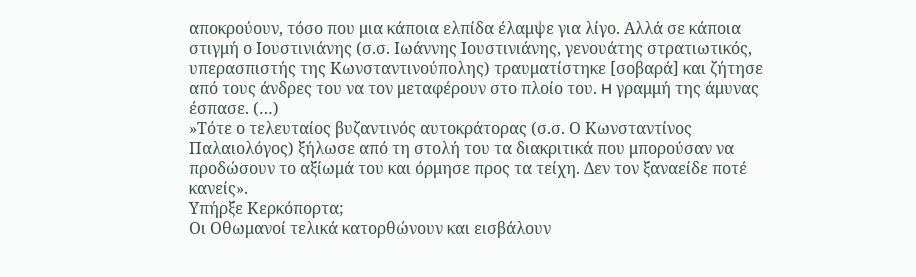αποκρούουν, τόσο που μια κάποια ελπίδα έλαμψε για λίγο. Αλλά σε κάποια στιγμή ο Ιουστινιάνης (σ.σ. Ιωάννης Ιουστινιάνης, γενουάτης στρατιωτικός, υπερασπιστής της Κωνσταντινούπολης) τραυματίστηκε [σοβαρά] και ζήτησε από τους άνδρες του να τον μεταφέρουν στο πλοίο του. H γραμμή της άμυνας έσπασε. (…)
»Τότε ο τελευταίος βυζαντινός αυτοκράτορας (σ.σ. Ο Κωνσταντίνος Παλαιολόγος) ξήλωσε από τη στολή του τα διακριτικά που μπορούσαν να προδώσουν το αξίωμά του και όρμησε προς τα τείχη. Δεν τον ξαναείδε ποτέ κανείς».
Υπήρξε Κερκόπορτα;
Οι Οθωμανοί τελικά κατορθώνουν και εισβάλουν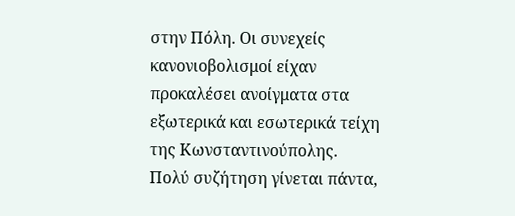στην Πόλη. Οι συνεχείς κανονιοβολισμοί είχαν προκαλέσει ανοίγματα στα εξωτερικά και εσωτερικά τείχη της Κωνσταντινούπολης.
Πολύ συζήτηση γίνεται πάντα,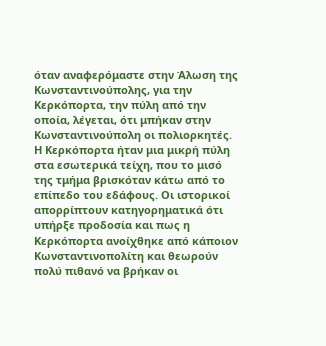όταν αναφερόμαστε στην Άλωση της Κωνσταντινούπολης, για την Κερκόπορτα, την πύλη από την οποία, λέγεται, ότι μπήκαν στην Κωνσταντινούπολη οι πολιορκητές.
Η Κερκόπορτα ήταν μια μικρή πύλη στα εσωτερικά τείχη, που το μισό της τμήμα βρισκόταν κάτω από το επίπεδο του εδάφους. Οι ιστορικοί απορρίπτουν κατηγορηματικά ότι υπήρξε προδοσία και πως η Κερκόπορτα ανοίχθηκε από κάποιον Κωνσταντινοπολίτη και θεωρούν πολύ πιθανό να βρήκαν οι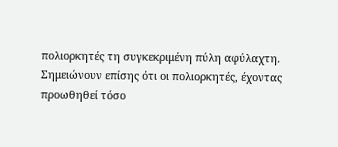πολιορκητές τη συγκεκριμένη πύλη αφύλαχτη.
Σημειώνουν επίσης ότι οι πολιορκητές, έχοντας προωθηθεί τόσο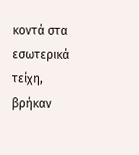κοντά στα εσωτερικά τείχη, βρήκαν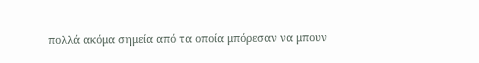πολλά ακόμα σημεία από τα οποία μπόρεσαν να μπουν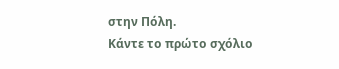στην Πόλη.
Κάντε το πρώτο σχόλιο